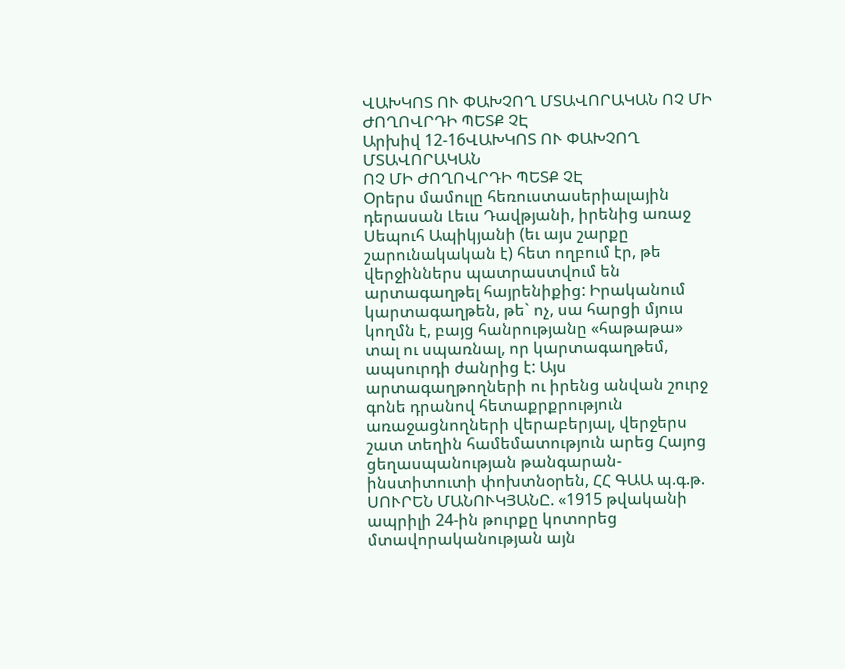ՎԱԽԿՈՏ ՈՒ ՓԱԽՉՈՂ ՄՏԱՎՈՐԱԿԱՆ ՈՉ ՄԻ ԺՈՂՈՎՐԴԻ ՊԵՏՔ ՉԷ
Արխիվ 12-16ՎԱԽԿՈՏ ՈՒ ՓԱԽՉՈՂ ՄՏԱՎՈՐԱԿԱՆ
ՈՉ ՄԻ ԺՈՂՈՎՐԴԻ ՊԵՏՔ ՉԷ
Օրերս մամուլը հեռուստասերիալային դերասան Լեւս Դավթյանի, իրենից առաջ Սեպուհ Ապիկյանի (եւ այս շարքը շարունակական է) հետ ողբում էր, թե վերջիններս պատրաստվում են արտագաղթել հայրենիքից: Իրականում կարտագաղթեն, թե` ոչ, սա հարցի մյուս կողմն է, բայց հանրությանը «հաթաթա» տալ ու սպառնալ, որ կարտագաղթեմ, ապսուրդի ժանրից է: Այս արտագաղթողների ու իրենց անվան շուրջ գոնե դրանով հետաքրքրություն առաջացնողների վերաբերյալ, վերջերս շատ տեղին համեմատություն արեց Հայոց ցեղասպանության թանգարան-ինստիտուտի փոխտնօրեն, ՀՀ ԳԱԱ պ.գ.թ. ՍՈՒՐԵՆ ՄԱՆՈՒԿՅԱՆԸ. «1915 թվականի ապրիլի 24-ին թուրքը կոտորեց մտավորականության այն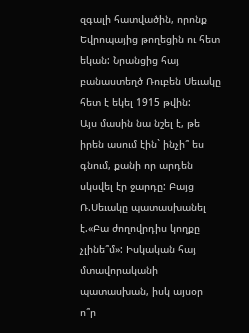զգալի հատվածին, որոնք Եվրոպայից թողեցին ու հետ եկան: Նրանցից հայ բանաստեղծ Ռուբեն Սեւակը հետ է եկել 1915 թվին:
Այս մասին նա նշել է, թե իրեն ասում էին` ինչի՞ ես գնում, քանի որ արդեն սկսվել էր ջարդը: Բայց Ռ.Սեւակը պատասխանել է.«Բա ժողովրդիս կողքը չլինե՞մ»: Իսկական հայ մտավորականի պատասխան, իսկ այսօր ո՞ր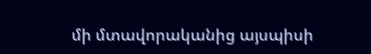մի մտավորականից այսպիսի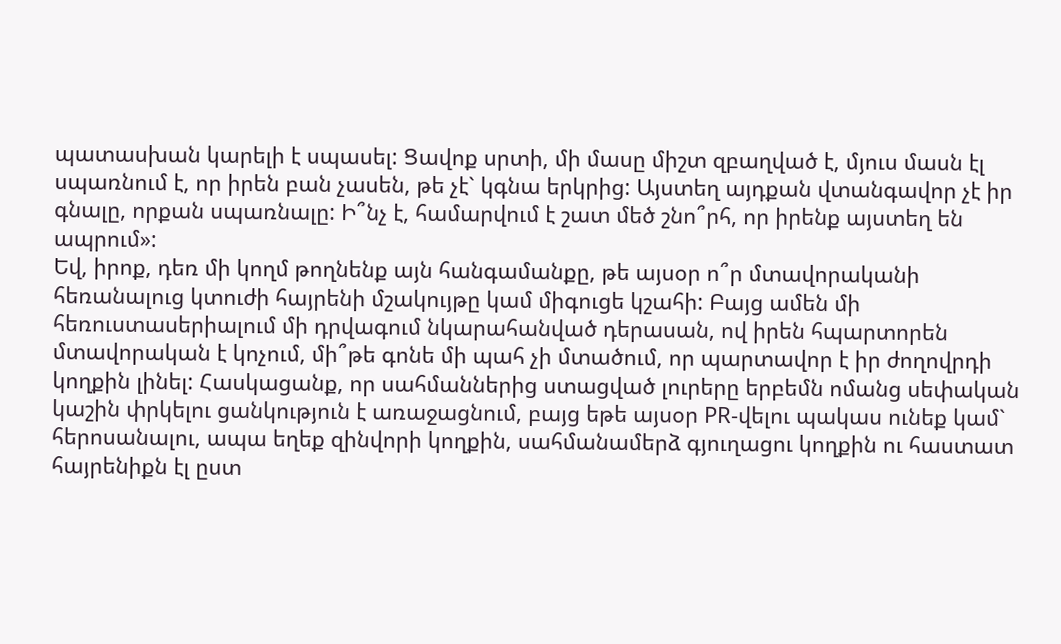պատասխան կարելի է սպասել: Ցավոք սրտի, մի մասը միշտ զբաղված է, մյուս մասն էլ սպառնում է, որ իրեն բան չասեն, թե չէ` կգնա երկրից: Այստեղ այդքան վտանգավոր չէ իր գնալը, որքան սպառնալը: Ի՞նչ է, համարվում է շատ մեծ շնո՞րհ, որ իրենք այստեղ են ապրում»:
Եվ, իրոք, դեռ մի կողմ թողնենք այն հանգամանքը, թե այսօր ո՞ր մտավորականի հեռանալուց կտուժի հայրենի մշակույթը կամ միգուցե կշահի: Բայց ամեն մի հեռուստասերիալում մի դրվագում նկարահանված դերասան, ով իրեն հպարտորեն մտավորական է կոչում, մի՞թե գոնե մի պահ չի մտածում, որ պարտավոր է իր ժողովրդի կողքին լինել: Հասկացանք, որ սահմաններից ստացված լուրերը երբեմն ոմանց սեփական կաշին փրկելու ցանկություն է առաջացնում, բայց եթե այսօր PR-վելու պակաս ունեք կամ` հերոսանալու, ապա եղեք զինվորի կողքին, սահմանամերձ գյուղացու կողքին ու հաստատ հայրենիքն էլ ըստ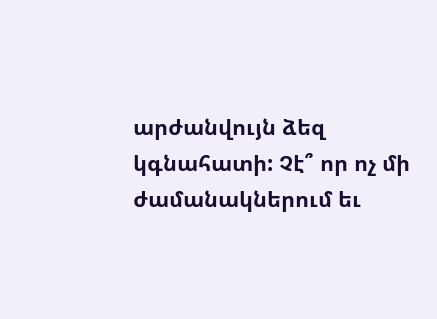արժանվույն ձեզ կգնահատի: Չէ՞ որ ոչ մի ժամանակներում եւ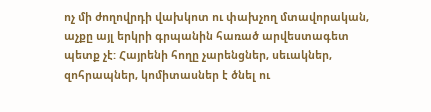ոչ մի ժողովրդի վախկոտ ու փախչող մտավորական, աչքը այլ երկրի գրպանին հառած արվեստագետ պետք չէ: Հայրենի հողը չարենցներ, սեւակներ, զոհրապներ, կոմիտասներ է ծնել ու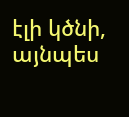էլի կծնի, այնպես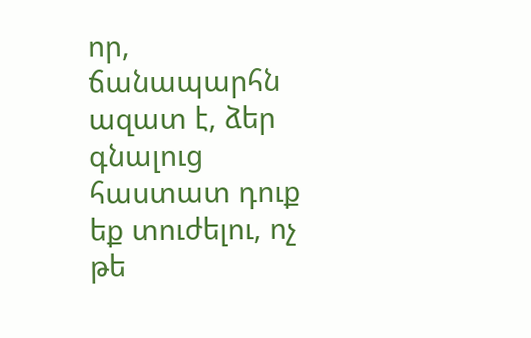որ, ճանապարհն ազատ է, ձեր գնալուց հաստատ դուք եք տուժելու, ոչ թե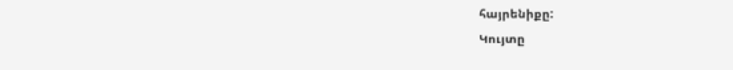հայրենիքը:
Կույտը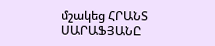մշակեց ՀՐԱՆՏ ՍԱՐԱՖՅԱՆԸ